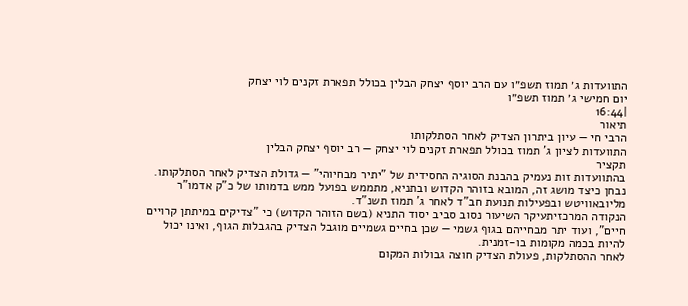התוועדות ג׳ תמוז תשפ״ו עם הרב יוסף יצחק הבלין בכולל תפארת זקנים לוי יצחק
יום חמישי ג׳ תמוז תשפ״ו
|16:44
תיאור
הרבי חי — עיון ביתרון הצדיק לאחר הסתלקותו
התוועדות לציון ג' תמוז בכולל תפארת זקנים לוי יצחק — רב יוסף יצחק הבלין
תקציר
בהתוועדות זות נעמיק בהבנת הסוגיה החסידית של "יתיר מבחיוהי" — גדולת הצדיק לאחר הסתלקותו. נבחן כיצד מושג זה, המובא בזוהר הקדוש ובתניא, מתממש בפועל ממש בדמותו של כ"ק אדמו"ר מליובאוויטש ובפעילות תנועת חב"ד לאחר ג' תמוז תשנ"ד.
הנקודה המרכזיתעיקר השיעור נסוב סביב יסוד התניא (בשם הזוהר הקדוש) כי "צדיקים במיתתן קרויים חיים", ועוד יתר מבחייהם בגוף גשמי — שכן בחיים גשמיים מוגבל הצדיק בהגבלות הגוף, ואינו יכול להיות בכמה מקומות בו-זמנית.
לאחר ההסתלקות, פעולת הצדיק חוצה גבולות המקום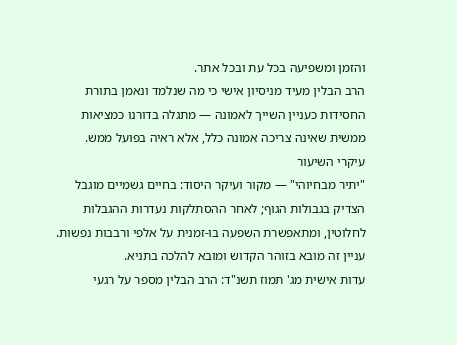והזמן ומשפיעה בכל עת ובכל אתר.
הרב הבלין מעיד מניסיון אישי כי מה שנלמד ונאמן בתורת החסידות כעניין השייך לאמונה — מתגלה בדורנו כמציאות ממשית שאינה צריכה אמונה כלל, אלא ראיה בפועל ממש.
עיקרי השיעור
"יתיר מבחיוהי" — מקור ועיקר היסוד: בחיים גשמיים מוגבל הצדיק בגבולות הגוף; לאחר ההסתלקות נעדרות ההגבלות לחלוטין, ומתאפשרת השפעה בו-זמנית על אלפי ורבבות נפשות.
עניין זה מובא בזוהר הקדוש ומובא להלכה בתניא.
עדות אישית מג' תמוז תשנ"ד: הרב הבלין מספר על רגעי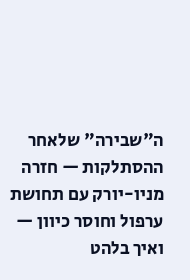ה"שבירה" שלאחר ההסתלקות — חזרה מניו-יורק עם תחושת ערפול וחוסר כיוון — ואיך בלהט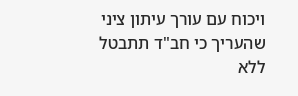ויכוח עם עורך עיתון ציני שהעריך כי חב"ד תתבטל ללא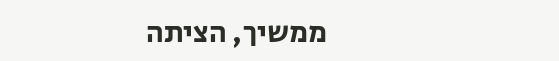ממשיך, הציתה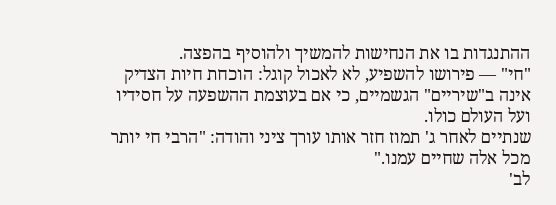ההתנגדות בו את הנחישות להמשיך ולהוסיף בהפצה.
"חי" — פירושו להשפיע, לא לאכול קוגל: הוכחת חיות הצדיק אינה ב"שיריים" הגשמיים, כי אם בעוצמת ההשפעה על חסידיו ועל העולם כולו.
שנתיים לאחר ג' תמוז חזר אותו עורך ציני והודה: "הרבי חי יותר מכל אלה שחיים עמנו."
לב'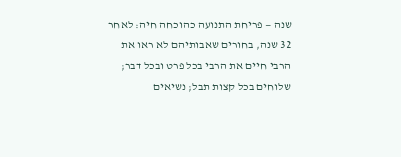שנה — פריחת התנועה כהוכחה חיה: לאחר 32 שנה, בחורים שאבותיהם לא ראו את הרבי חיים את הרבי בכל פרט ובכל דבר; שלוחים בכל קצות תבל; נשיאים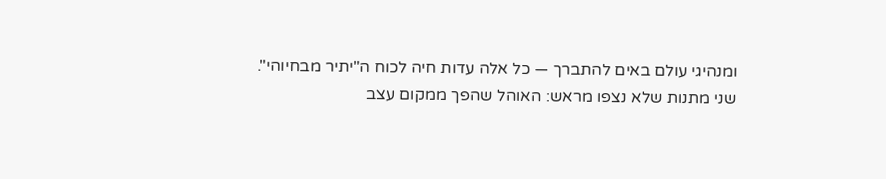ומנהיגי עולם באים להתברך — כל אלה עדות חיה לכוח ה"יתיר מבחיוהי".
שני מתנות שלא נצפו מראש: האוהל שהפך ממקום עצב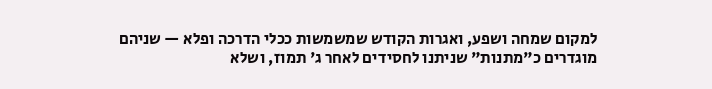למקום שמחה ושפע, ואגרות הקודש שמשמשות ככלי הדרכה ופלא — שניהם מוגדרים כ"מתנות" שניתנו לחסידים לאחר ג' תמוז, ושלא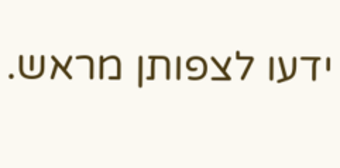ידעו לצפותן מראש.